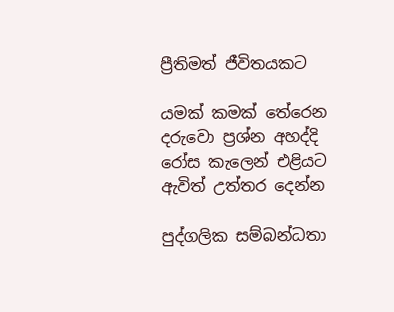ප්‍රීතිමත් ජීවිතයකට

යමක් කමක් තේරෙන දරුවො ප්‍රශ්න අහද්දි රෝස කැලෙන් එළියට ඇවිත් උත්තර දෙන්න

පුද්ගලික සම්බන්ධතා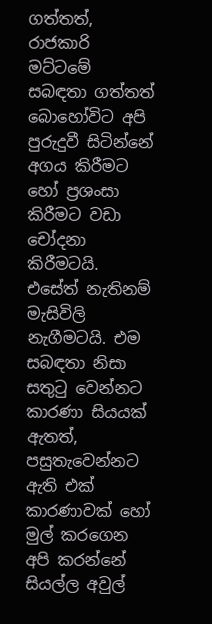ගත්තත්, රාජකාරි මට්ටමේ සබඳතා ගත්තත් බොහෝවිට අපි පුරුදුවී සිටින්නේ අගය කිරීමට හෝ ප්‍රශංසා කිරීමට වඩා චෝදනා කිරීමටයි. එසේත් නැතිනම් මැසිවිලි නැගීමටයි. එම සබඳතා නිසා සතුටු වෙන්නට කාරණා සියයක් ඇතත්, පසුතැවෙන්නට ඇති එක් කාරණාවක් හෝ මුල් කරගෙන අපි කරන්නේ සියල්ල අවුල්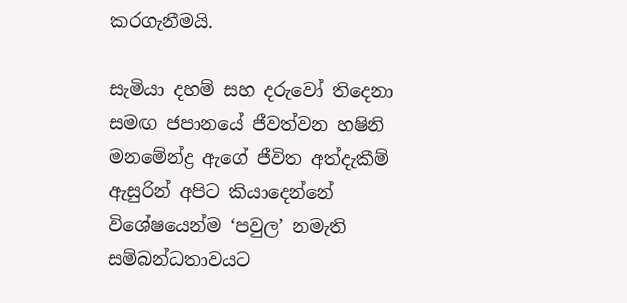කරගැනීමයි.

සැමියා දහම් සහ දරුවෝ තිදෙනා සමඟ ජපානයේ ජීවත්වන හෂිනි මනමේන්ද්‍ර ඇගේ ජීවිත අත්දැකීම් ඇසුරින් අපිට කියාදෙන්නේ විශේෂයෙන්ම ‘පවුල’ නමැති සම්බන්ධතාවයට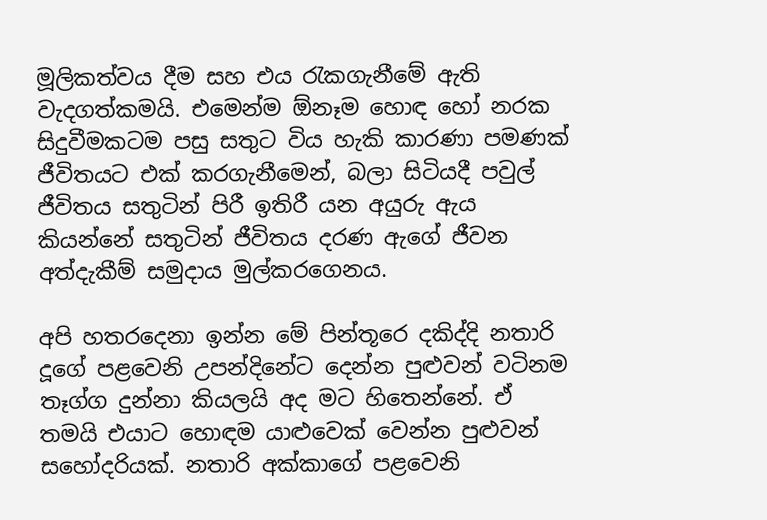මූලිකත්වය දීම සහ එය රැකගැනීමේ ඇති වැදගත්කමයි. එමෙන්ම ඕනෑම හොඳ හෝ නරක සිදුවීමකටම පසු සතුට විය හැකි කාරණා පමණක් ජීවිතයට එක් කරගැනීමෙන්, බලා සිටියදී පවුල් ජීවිතය සතුටින් පිරී ඉතිරී යන අයුරු ඇය කියන්නේ සතුටින් ජීවිතය දරණ ඇගේ ජීවන අත්දැකීම් සමුදාය මුල්කරගෙනය.

අපි හතරදෙනා ඉන්න මේ පින්තූරෙ දකිද්දි නතාරි දූගේ පළවෙනි උපන්දිනේට දෙන්න පුළුවන් වටිනම තෑග්ග දුන්නා කියලයි අද මට හිතෙන්නේ. ඒ තමයි එයාට හොඳම යාළුවෙක් වෙන්න පුළුවන් සහෝදරියක්. නතාරි අක්කාගේ පළවෙනි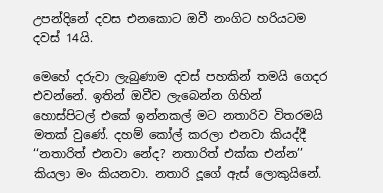උපන්දිනේ දවස එනකොට ඔවී නංගිට හරියටම දවස් 14යි.

මෙහේ දරුවා ලැබුණාම දවස් පහකින් තමයි ගෙදර එවන්නේ. ඉතින් ඔවීව ලැබෙන්න ගිහින් හොස්පිටල් එකේ ඉන්නකල් මට නතාරිව විතරමයි මතක් වුණේ. දහම් කෝල් කරලා එනවා කියද්දී ‘‘නතාරිත් එනවා නේද? නතාරිත් එක්ක එන්න’’ කියලා මං කියනවා. නතාරි දූගේ ඇස් ලොකුයිනේ.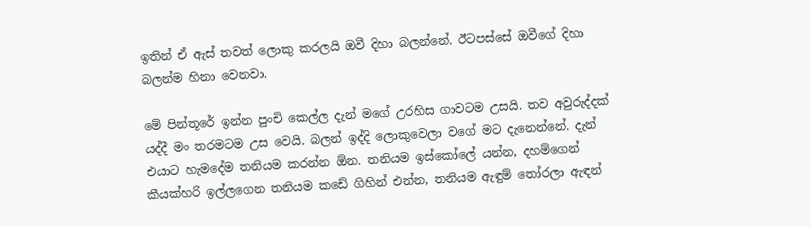ඉතින් ඒ ඇස් තවත් ලොකු කරලයි ඔවී දිහා බලන්නේ. ඊටපස්සේ ඔවීගේ දිහා බලන්ම හිනා වෙනවා.

මේ පින්තූරේ ඉන්න පුංචි කෙල්ල දැන් මගේ උරහිස ගාවටම උසයි. තව අවුරුද්දක් යද්දී මං තරමටම උස වෙයි. බලන් ඉද්දි ලොකුවෙලා වගේ මට දැනෙන්නේ. දැන් එයාට හැමදේම තනියම කරන්න ඕන. තනියම ඉස්කෝලේ යන්න, දහම්ගෙන් කීයක්හරි ඉල්ලගෙන තනියම කඩේ ගිහින් එන්න, තනියම ඇඳුම් තෝරලා ඇඳන්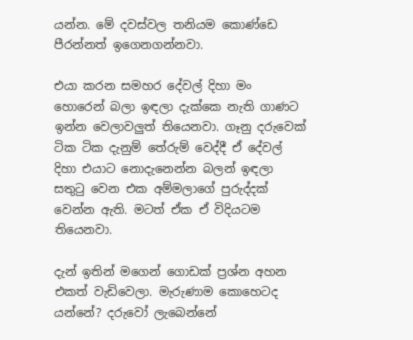යන්න. මේ දවස්වල තනියම කොණ්ඩෙ පීරන්නත් ඉගෙනගන්නවා.

එයා කරන සමහර දේවල් දිහා මං හොරෙන් බලා ඉඳලා දැක්කෙ නැති ගාණට ඉන්න වෙලාවලුත් තියෙනවා. ගෑනු දරුවෙක් ටික ටික දැනුම් තේරුම් වෙද්දී ඒ දේවල් දිහා එයාට නොදැනෙන්න බලන් ඉඳලා සතුටු වෙන එක අම්මලාගේ පුරුද්දක් වෙන්න ඇති. මටත් ඒක ඒ විදියටම තියෙනවා.

දැන් ඉතින් මගෙන් ගොඩක් ප්‍රශ්න අහන එකත් වැඩිවෙලා. මැරුණාම කොහෙටද යන්නේ? දරුවෝ ලැබෙන්නේ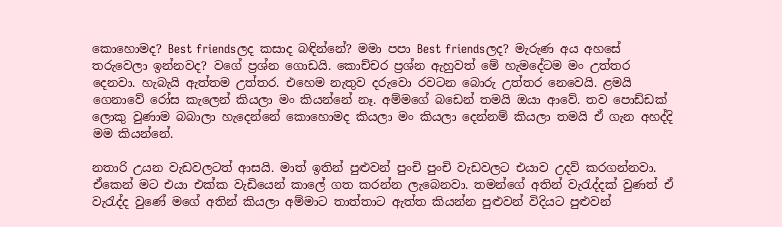කොහොමද? Best friendsලද කසාද බඳින්නේ? මමා පපා Best friendsලද? මැරුණ අය අහසේ තරුවෙලා ඉන්නවද? වගේ ප්‍රශ්න ගොඩයි. කොච්චර ප්‍රශ්න ඇහුවත් මේ හැමදේටම මං උත්තර දෙනවා. හැබැයි ඇත්තම උත්තර. එහෙම නැතුව දරුවො රවටන බොරු උත්තර නෙවෙයි. ළමයි ගෙනාවේ රෝස කැලෙන් කියලා මං කියන්නේ නෑ. අම්මගේ බඩෙන් තමයි ඔයා ආවේ. තව පොඩ්ඩක් ලොකු වුණාම බබාලා හැදෙන්නේ කොහොමද කියලා මං කියලා දෙන්නම් කියලා තමයි ඒ ගැන අහද්දි මම කියන්නේ.

නතාරි උයන වැඩවලටත් ආසයි. මාත් ඉතින් පුළුවන් පුංචි පුංචි වැඩවලට එයාව උදව් කරගන්නවා. ඒකෙන් මට එයා එක්ක වැඩියෙන් කාලේ ගත කරන්න ලැබෙනවා. තමන්ගේ අතින් වැරැද්දක් වුණත් ඒ වැරැද්ද වුණේ මගේ අතින් කියලා අම්මාට තාත්තාට ඇත්ත කියන්න පුළුවන් විදියට පුළුවන්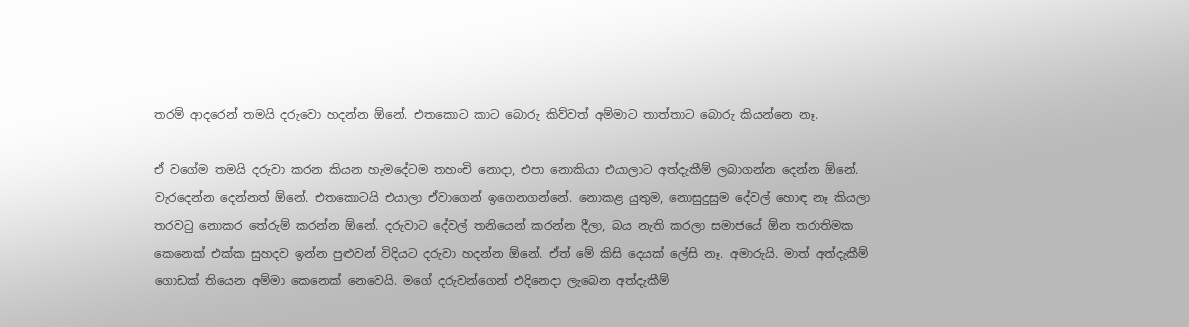තරම් ආදරෙන් තමයි දරුවො හදන්න ඕනේ. එතකොට කාට බොරු කිව්වත් අම්මාට තාත්තාට බොරු කියන්නෙ නෑ.

ඒ වගේම තමයි දරුවා කරන කියන හැමදේටම තහංචි නොදා, එපා නොකියා එයාලාට අත්දැකීම් ලබාගන්න දෙන්න ඕනේ. වැරදෙන්න දෙන්නත් ඕනේ. එතකොටයි එයාලා ඒවාගෙන් ඉගෙනගන්නේ. නොකළ යුතුම, නොසුදුසුම දේවල් හොඳ නෑ කියලා තරවටු නොකර තේරුම් කරන්න ඕනේ. දරුවාට දේවල් තනියෙන් කරන්න දීලා, බය නැති කරලා සමාජයේ ඕන තරාතිමක කෙනෙක් එක්ක සුහදව ඉන්න පුළුවන් විදියට දරුවා හදන්න ඕනේ. ඒත් මේ කිසි දෙයක් ලේසි නෑ. අමාරුයි. මාත් අත්දැකීම් ගොඩක් තියෙන අම්මා කෙනෙක් නෙවෙයි. මගේ දරුවන්ගෙන් එදිනෙදා ලැබෙන අත්දැකීම්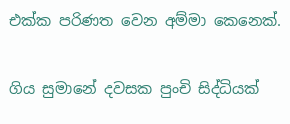එක්ක පරිණත වෙන අම්මා කෙනෙක්.

ගිය සුමානේ දවසක පුංචි සිද්ධියක්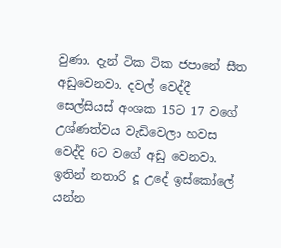වුණා. දැන් ටික ටික ජපානේ සීත අඩුවෙනවා. දවල් වෙද්දී සෙල්සියස් අංශක 15ට 17 වගේ උශ්ණත්වය වැඩිවෙලා හවස වෙද්දි 6ට වගේ අඩු වෙනවා. ඉතින් නතාරි දූ උදේ ඉස්කෝලේ යන්න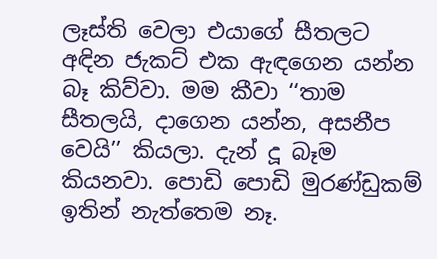ලෑස්ති වෙලා එයාගේ සීතලට අඳින ජැකට් එක ඇඳගෙන යන්න බෑ කිව්වා. මම කීවා ‘‘තාම සීතලයි, දාගෙන යන්න, අසනීප වෙයි’’ කියලා. දැන් දූ බෑම කියනවා. පොඩි පොඩි මුරණ්ඩුකම් ඉතින් නැත්තෙම නෑ.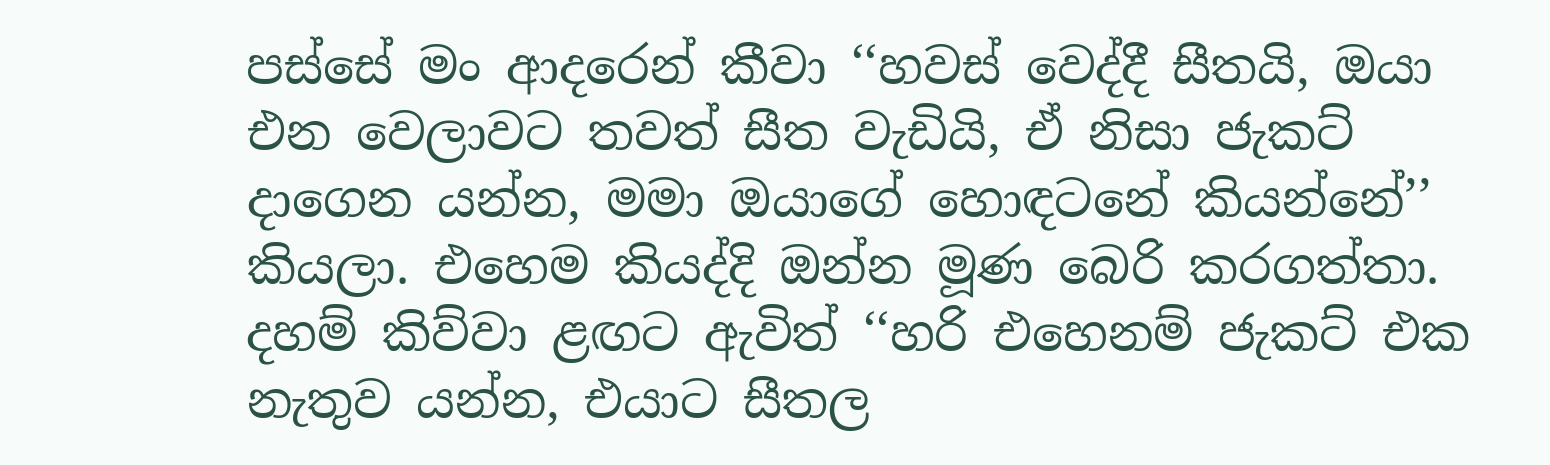පස්සේ මං ආදරෙන් කීවා ‘‘හවස් වෙද්දී සීතයි, ඔයා එන වෙලාවට තවත් සීත වැඩියි, ඒ නිසා ජැකට් දාගෙන යන්න, මමා ඔයාගේ හොඳටනේ කියන්නේ’’ කියලා. එහෙම කියද්දි ඔන්න මූණ බෙරි කරගත්තා. දහම් කිව්වා ළඟට ඇවිත් ‘‘හරි එහෙනම් ජැකට් එක නැතුව යන්න, එයාට සීතල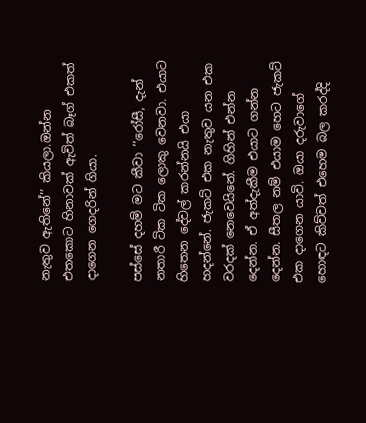නැතුව ඇතිනේ’’ කියලා.ඔන්න එතකොට හිනාවක් ඇවිත් බෑග් එකත් දාගෙන ගෙදරින් ගියා.

පස්සේ දහම් මට කීවා ‘‘රෝසී, දැන් නතාරී ටික ටික ලොකු වෙනවා. එයාට හිතෙන දේවල් කරන්නයි එයා හදන්නේ. ජැකට් එක නැතුව යන එක වරදක් නෙවෙයිනේ. ගිහින් එන්න දෙන්න. ඒ අත්දැකීම එයාට ගන්න දෙන්න. සීතල නම් එයාම හෙට ජැකට් එක දාගෙන යාවි. ඔයා දරුවාගේ හොඳට කිව්වත් එහෙම බල කරද්දි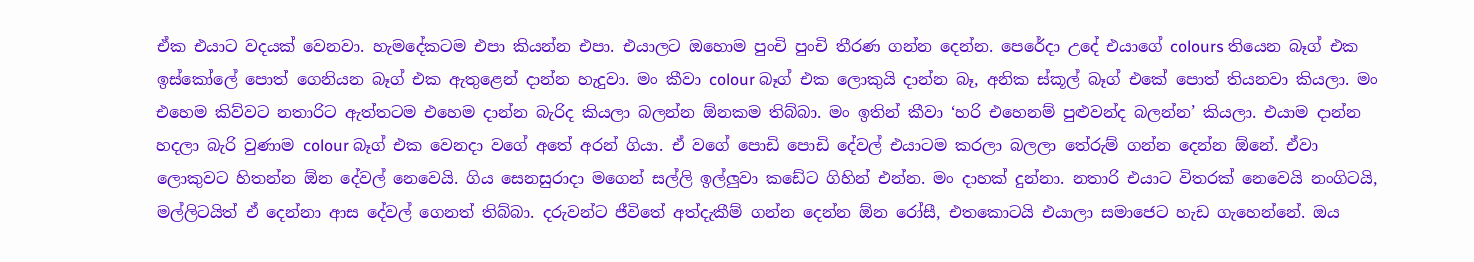ඒක එයාට වදයක් වෙනවා. හැමදේකටම එපා කියන්න එපා. එයාලට ඔහොම පුංචි පුංචි තීරණ ගන්න දෙන්න. පෙරේදා උදේ එයාගේ colours තියෙන බෑග් එක ඉස්කෝලේ පොත් ගෙනියන බෑග් එක ඇතුළෙන් දාන්න හැදුවා. මං කීවා colour බෑග් එක ලොකුයි දාන්න බෑ, අනික ස්කූල් බෑග් එකේ පොත් තියනවා කියලා. මං එහෙම කිව්වට නතාරිට ඇත්තටම එහෙම දාන්න බැරිද කියලා බලන්න ඕනකම තිබ්බා. මං ඉතින් කීවා ‘හරි එහෙනම් පුළුවන්ද බලන්න’ කියලා. එයාම දාන්න හදලා බැරි වුණාම colour බෑග් එක වෙනදා වගේ අතේ අරන් ගියා. ඒ වගේ පොඩි පොඩි දේවල් එයාටම කරලා බලලා තේරුම් ගන්න දෙන්න ඕනේ. ඒවා ලොකුවට හිතන්න ඕන දේවල් නෙවෙයි. ගිය සෙනසුරාදා මගෙන් සල්ලි ඉල්ලුවා කඩේට ගිහින් එන්න. මං දාහක් දුන්නා. නතාරි එයාට විතරක් නෙවෙයි නංගිටයි, මල්ලිටයිත් ඒ දෙන්නා ආස දේවල් ගෙනත් තිබ්බා. දරුවන්ට ජීවිතේ අත්දැකීම් ගන්න දෙන්න ඕන රෝසී, එතකොටයි එයාලා සමාජෙට හැඩ ගැහෙන්නේ. ඔය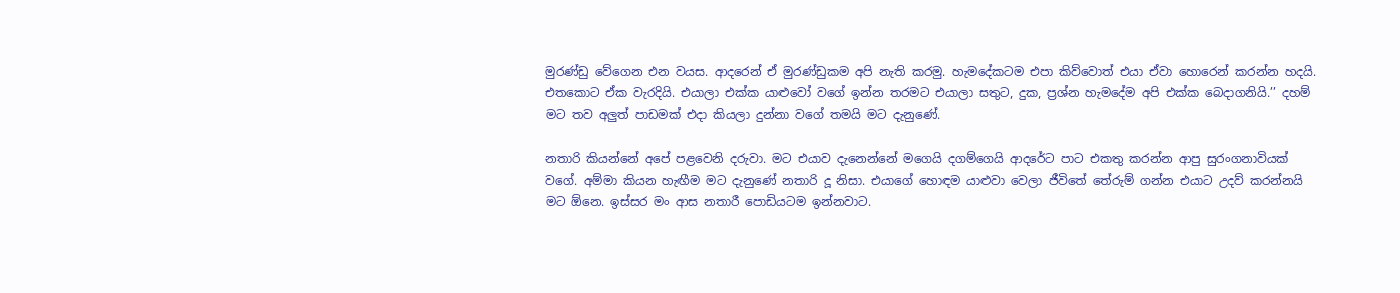මුරණ්ඩු වේගෙන එන වයස. ආදරෙන් ඒ මුරණ්ඩුකම අපි නැති කරමු. හැමදේකටම එපා කිව්වොත් එයා ඒවා හොරෙන් කරන්න හදයි. එතකොට ඒක වැරදියි. එයාලා එක්ක යාළුවෝ වගේ ඉන්න තරමට එයාලා සතුට, දුක, ප්‍රශ්න හැමදේම අපි එක්ක බෙදාගනියි.’’ දහම් මට තව අලුත් පාඩමක් එදා කියලා දුන්නා වගේ තමයි මට දැනුණේ.

නතාරි කියන්නේ අපේ පළවෙනි දරුවා. මට එයාව දැනෙන්නේ මගෙයි දගම්ගෙයි ආදරේට පාට එකතු කරන්න ආපු සුරංගනාවියක් වගේ. අම්මා කියන හැඟීම මට දැනුණේ නතාරි දූ නිසා. එයාගේ හොඳම යාළුවා වෙලා ජීවිතේ තේරුම් ගන්න එයාට උදව් කරන්නයි මට ඕනෙ. ඉස්සර මං ආස නතාරී පොඩියටම ඉන්නවාට.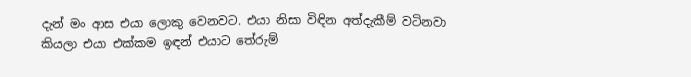දැන් මං ආස එයා ලොකු වෙනවට. එයා නිසා විඳින අත්දැකීම් වටිනවා කියලා එයා එක්කම ඉඳන් එයාට තේරුම්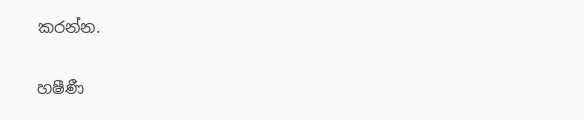කරන්න.

හෂීණී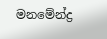මනමේන්ද්‍ර